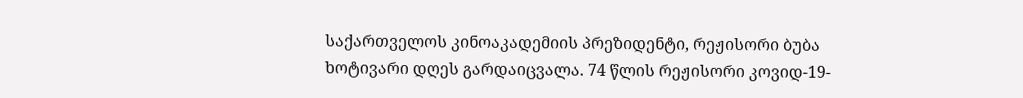საქართველოს კინოაკადემიის პრეზიდენტი, რეჟისორი ბუბა ხოტივარი დღეს გარდაიცვალა. 74 წლის რეჟისორი კოვიდ-19-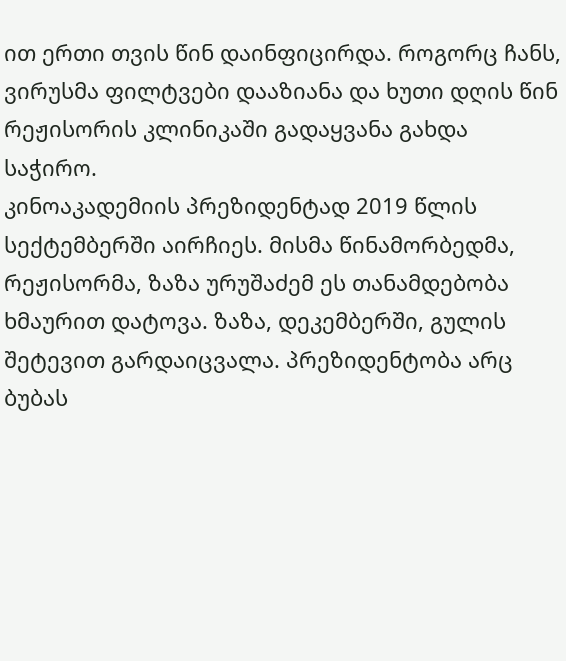ით ერთი თვის წინ დაინფიცირდა. როგორც ჩანს, ვირუსმა ფილტვები დააზიანა და ხუთი დღის წინ რეჟისორის კლინიკაში გადაყვანა გახდა საჭირო.
კინოაკადემიის პრეზიდენტად 2019 წლის სექტემბერში აირჩიეს. მისმა წინამორბედმა, რეჟისორმა, ზაზა ურუშაძემ ეს თანამდებობა ხმაურით დატოვა. ზაზა, დეკემბერში, გულის შეტევით გარდაიცვალა. პრეზიდენტობა არც ბუბას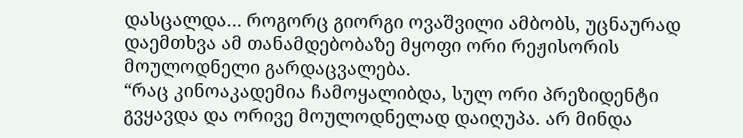დასცალდა… როგორც გიორგი ოვაშვილი ამბობს, უცნაურად დაემთხვა ამ თანამდებობაზე მყოფი ორი რეჟისორის მოულოდნელი გარდაცვალება.
“რაც კინოაკადემია ჩამოყალიბდა, სულ ორი პრეზიდენტი გვყავდა და ორივე მოულოდნელად დაიღუპა. არ მინდა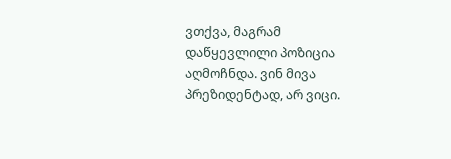ვთქვა, მაგრამ დაწყევლილი პოზიცია აღმოჩნდა. ვინ მივა პრეზიდენტად, არ ვიცი.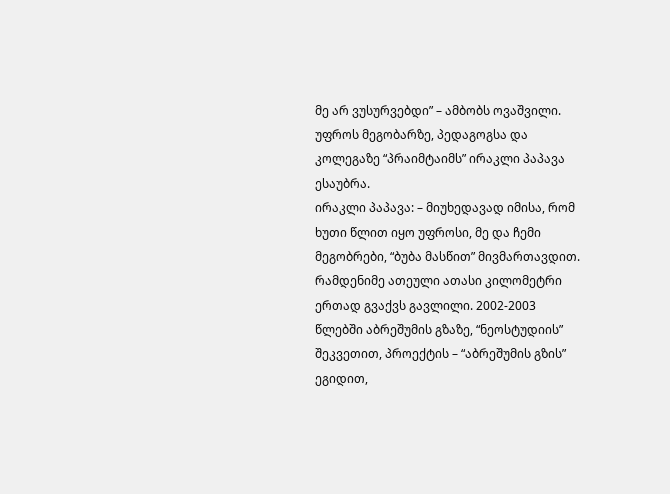მე არ ვუსურვებდი” – ამბობს ოვაშვილი.
უფროს მეგობარზე, პედაგოგსა და კოლეგაზე “პრაიმტაიმს” ირაკლი პაპავა ესაუბრა.
ირაკლი პაპავა: – მიუხედავად იმისა, რომ ხუთი წლით იყო უფროსი, მე და ჩემი მეგობრები, “ბუბა მასწით” მივმართავდით. რამდენიმე ათეული ათასი კილომეტრი ერთად გვაქვს გავლილი. 2002-2003 წლებში აბრეშუმის გზაზე, “ნეოსტუდიის” შეკვეთით, პროექტის – “აბრეშუმის გზის” ეგიდით,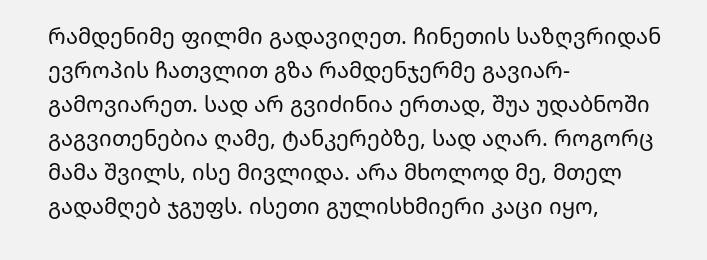რამდენიმე ფილმი გადავიღეთ. ჩინეთის საზღვრიდან ევროპის ჩათვლით გზა რამდენჯერმე გავიარ-გამოვიარეთ. სად არ გვიძინია ერთად, შუა უდაბნოში გაგვითენებია ღამე, ტანკერებზე, სად აღარ. როგორც მამა შვილს, ისე მივლიდა. არა მხოლოდ მე, მთელ გადამღებ ჯგუფს. ისეთი გულისხმიერი კაცი იყო,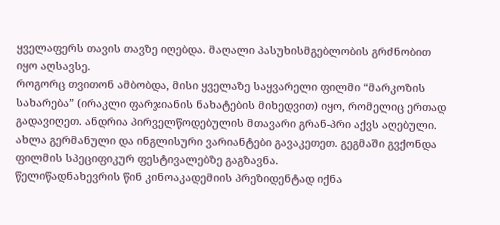ყველაფერს თავის თავზე იღებდა. მაღალი პასუხისმგებლობის გრძნობით იყო აღსავსე.
როგორც თვითონ ამბობდა, მისი ყველაზე საყვარელი ფილმი “მარკოზის სახარება” (ირაკლი ფარჯიანის ნახატების მიხედვით) იყო, რომელიც ერთად გადავიღეთ. ანდრია პირველწოდებულის მთავარი გრან-პრი აქვს აღებული. ახლა გერმანული და ინგლისური ვარიანტები გავაკეთეთ. გეგმაში გვქონდა ფილმის სპეციფიკურ ფესტივალებზე გაგზავნა.
წელიწადნახევრის წინ კინოაკადემიის პრეზიდენტად იქნა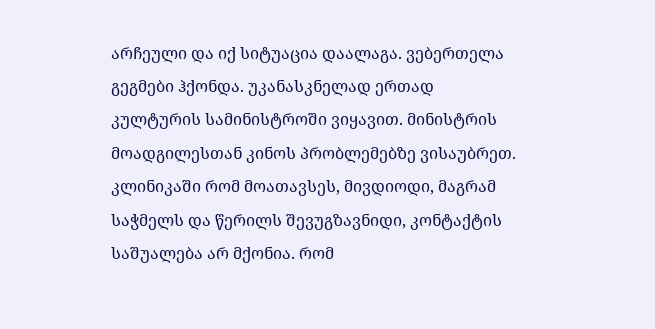არჩეული და იქ სიტუაცია დაალაგა. ვებერთელა გეგმები ჰქონდა. უკანასკნელად ერთად კულტურის სამინისტროში ვიყავით. მინისტრის მოადგილესთან კინოს პრობლემებზე ვისაუბრეთ.
კლინიკაში რომ მოათავსეს, მივდიოდი, მაგრამ საჭმელს და წერილს შევუგზავნიდი, კონტაქტის საშუალება არ მქონია. რომ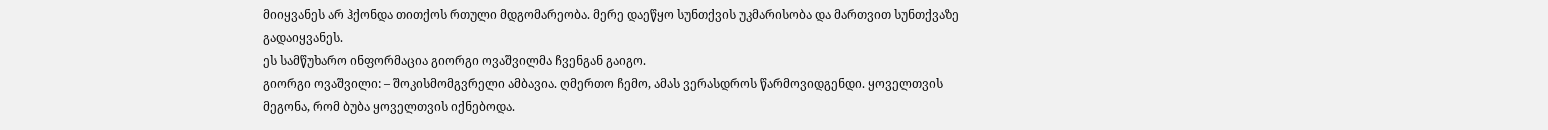მიიყვანეს არ ჰქონდა თითქოს რთული მდგომარეობა. მერე დაეწყო სუნთქვის უკმარისობა და მართვით სუნთქვაზე გადაიყვანეს.
ეს სამწუხარო ინფორმაცია გიორგი ოვაშვილმა ჩვენგან გაიგო.
გიორგი ოვაშვილი: – შოკისმომგვრელი ამბავია. ღმერთო ჩემო, ამას ვერასდროს წარმოვიდგენდი. ყოველთვის მეგონა, რომ ბუბა ყოველთვის იქნებოდა.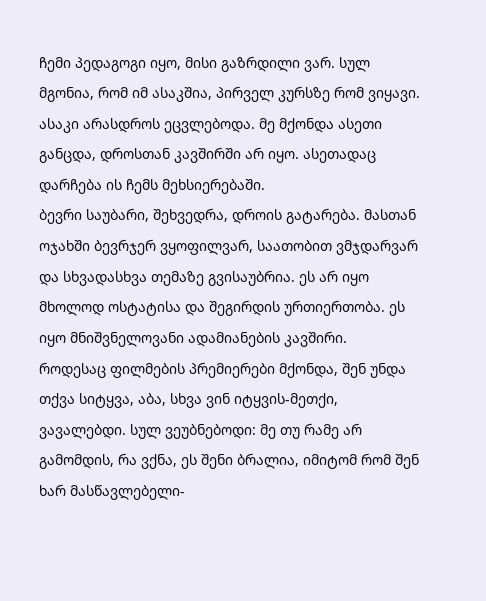ჩემი პედაგოგი იყო, მისი გაზრდილი ვარ. სულ მგონია, რომ იმ ასაკშია, პირველ კურსზე რომ ვიყავი. ასაკი არასდროს ეცვლებოდა. მე მქონდა ასეთი განცდა, დროსთან კავშირში არ იყო. ასეთადაც დარჩება ის ჩემს მეხსიერებაში.
ბევრი საუბარი, შეხვედრა, დროის გატარება. მასთან ოჯახში ბევრჯერ ვყოფილვარ, საათობით ვმჯდარვარ და სხვადასხვა თემაზე გვისაუბრია. ეს არ იყო მხოლოდ ოსტატისა და შეგირდის ურთიერთობა. ეს იყო მნიშვნელოვანი ადამიანების კავშირი.
როდესაც ფილმების პრემიერები მქონდა, შენ უნდა თქვა სიტყვა, აბა, სხვა ვინ იტყვის-მეთქი, ვავალებდი. სულ ვეუბნებოდი: მე თუ რამე არ გამომდის, რა ვქნა, ეს შენი ბრალია, იმიტომ რომ შენ ხარ მასწავლებელი-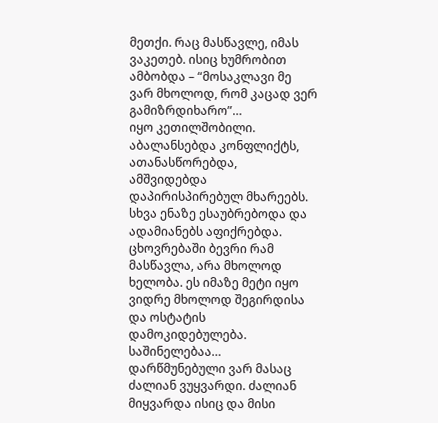მეთქი. რაც მასწავლე, იმას ვაკეთებ. ისიც ხუმრობით ამბობდა – “მოსაკლავი მე ვარ მხოლოდ, რომ კაცად ვერ გამიზრდიხარო”…
იყო კეთილშობილი. აბალანსებდა კონფლიქტს, ათანასწორებდა, ამშვიდებდა დაპირისპირებულ მხარეებს. სხვა ენაზე ესაუბრებოდა და ადამიანებს აფიქრებდა.
ცხოვრებაში ბევრი რამ მასწავლა, არა მხოლოდ ხელობა. ეს იმაზე მეტი იყო ვიდრე მხოლოდ შეგირდისა და ოსტატის დამოკიდებულება.
საშინელებაა…
დარწმუნებული ვარ მასაც ძალიან ვუყვარდი. ძალიან მიყვარდა ისიც და მისი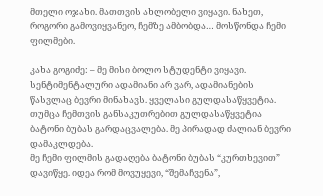მთელი ოჯახი. მათთვის ახლობელი ვიყავი. ნახეთ, როგორი გამოვიყვანეო, ჩემზე ამბობდა… მოსწონდა ჩემი ფილმები.

კახა გოგიძე: – მე მისი ბოლო სტუდენტი ვიყავი. სენტიმენტალური ადამიანი არ ვარ, ადამიანების წასვლაც ბევრი მინახავს. ყველასი გულდასაწყვეტია. თუმცა ჩემთვის განსაკუთრებით გულდასაწყვეტია ბატონი ბუბას გარდაცვალება. მე პირადად ძალიან ბევრი დამაკლდება.
მე ჩემი ფილმის გადაღება ბატონი ბუბას “კურთხევით” დავიწყე. იდეა რომ მოვუყევი, “შემაჩვენა”,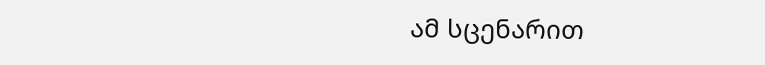ამ სცენარით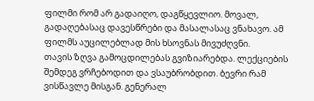ფილმი რომ არ გადაიღო, დაგწყევლიო. მოვალ, გადაღებასაც დავესწრები და მასალასაც ვნახავო. ამ ფილმს აუცილებლად მის ხსოვნას მივუძღვნი.
თავის ზღვა გამოცდილებას გვიზიარებდა. ლექციების შემდეგ ვრჩებოდით და ვსაუბრობდით. ბევრი რამ ვისწავლე მისგან. გენერალ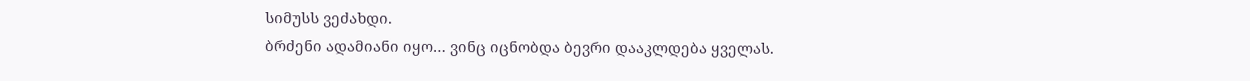სიმუსს ვეძახდი.
ბრძენი ადამიანი იყო… ვინც იცნობდა ბევრი დააკლდება ყველას.